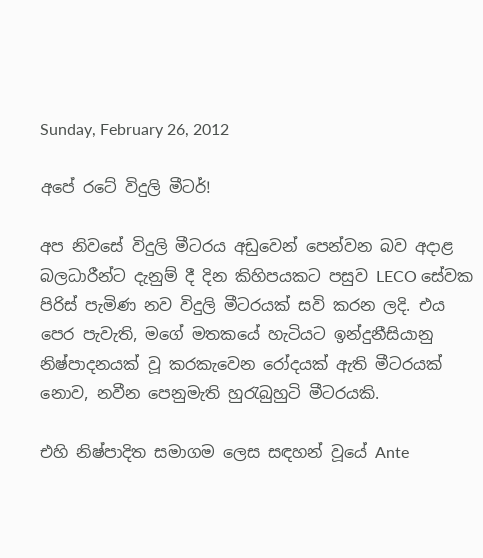Sunday, February 26, 2012

අපේ රටේ විදුලි මීටර්!

අප නිවසේ විදුලි මීටරය අඩුවෙන් පෙන්වන බව අදාළ බලධාරීන්ට දැනුම් දී දින කිහිපයකට පසුව LECO සේවක පිරිස් පැමිණ නව විදුලි මීටරයක් සවි කරන ලදි. එය පෙර පැවැති, මගේ මතකයේ හැටියට ඉන්දුනීසියානු නිෂ්පාදනයක් වූ කරකැවෙන රෝදයක් ඇති මීටරයක් නොව, නවීන පෙනුමැති හුරැබුහුටි මීටරයකි.

එහි නිෂ්පාදිත සමාගම ලෙස ස‍ඳහන් වූයේ Ante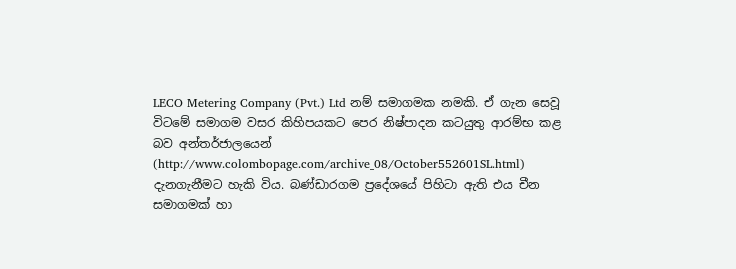LECO Metering Company (Pvt.) Ltd නම් සමාගමක නමකි. ඒ ගැන සෙවූ විටමේ සමාගම වසර කිහිපයකට පෙර නිෂ්පාදන කටයුතු ආරම්භ කළ බව අන්තර්ජාලයෙන් (http://www.colombopage.com/archive_08/October552601SL.html) දැනගැනීමට හැකි විය. බණ්ඩාරගම ප්‍රදේශයේ පිහිටා ඇති එය චීන සමාගමක් හා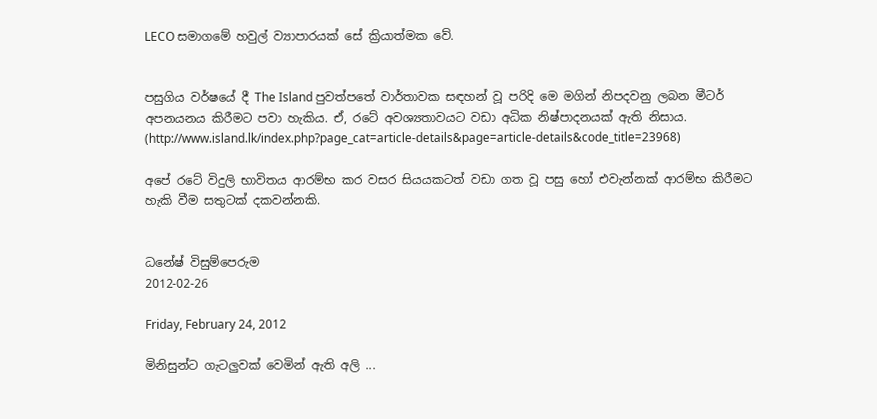LECO සමාගමේ හවුල් ව්‍යාපාරයක් සේ ක්‍රියාත්මක වේ.


පසුගිය වර්ෂයේ දී The Island පුවත්පතේ වාර්තාවක සඳහන් වූ පරිදි මෙ මගින් නිපදවනු ලබන මීටර් අපනයනය කිරීමට පවා හැකිය. ඒ, රටේ අවශ්‍යතාවයට වඩා අධික නිෂ්පාදනයක් ඇති නිසාය. (http://www.island.lk/index.php?page_cat=article-details&page=article-details&code_title=23968)

අපේ රටේ විදුලි භාවිතය ආරම්භ කර වසර සියයකටත් වඩා ගත වූ පසු හෝ එවැන්නක් ආරම්භ කිරීමට හැකි වීම සතුටක් දකවන්නකි.


ධනේෂ් විසුම්පෙරුම
2012-02-26

Friday, February 24, 2012

මිනිසුන්ට ගැටලුවක් වෙමින් ඇති අලි ...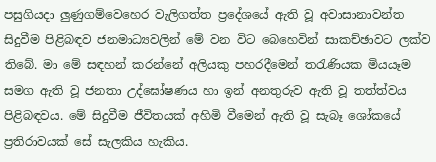පසුගියදා ලුණුගම්වෙහෙර වැලිගත්ත ප්‍රදේශයේ ඇති වූ අවාසානාවන්ත සිදුවීම පිළිබඳව ජනමාධ්‍යවලින් මේ වන විට බෙහෙවින් සාකච්ඡාවට ලක්ව තිබේ. මා මේ ස‍ඳහන් කරන්නේ අලියකු පහරදීමෙන් තරැණියක මියයෑම සමග ඇති වූ ජනතා උද්ඝෝෂණය හා ඉන් අනතුරුව ඇති වූ තත්ත්වය පිළිබඳවය. මේ සිදුවීම ජීවිතයක් අහිමි වීමෙන් ඇති වූ සැබෑ ශෝකයේ ප්‍රතිරාවයක් සේ සැලකිය හැකිය.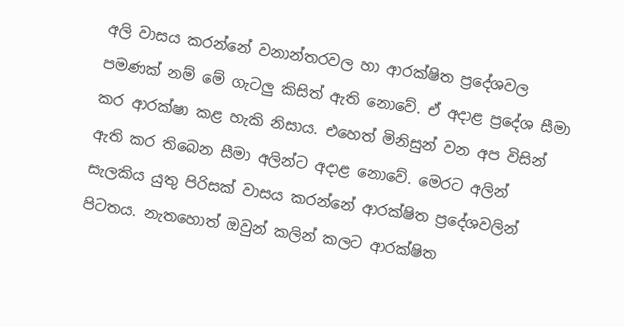අලි වාසය කරන්නේ වනාන්තරවල හා ආරක්ෂිත ප්‍රදේශවල පමණක් නම් මේ ගැටලු කිසිත් ඇති නොවේ. ඒ අදාළ ප්‍රදේශ සීමා කර ආරක්ෂා කළ හැකි නිසාය. එහෙත් මිනිසුන් වන අප විසින් ඇති කර තිබෙන සීමා අලින්ට අදාළ නොවේ. මෙරට අලින් සැලකිය යුතු පිරිසක් වාසය කරන්නේ ආරක්ෂිත ප්‍රදේශවලින් පිටතය. නැතහොත් ඔවුන් කලින් කලට ආරක්ෂිත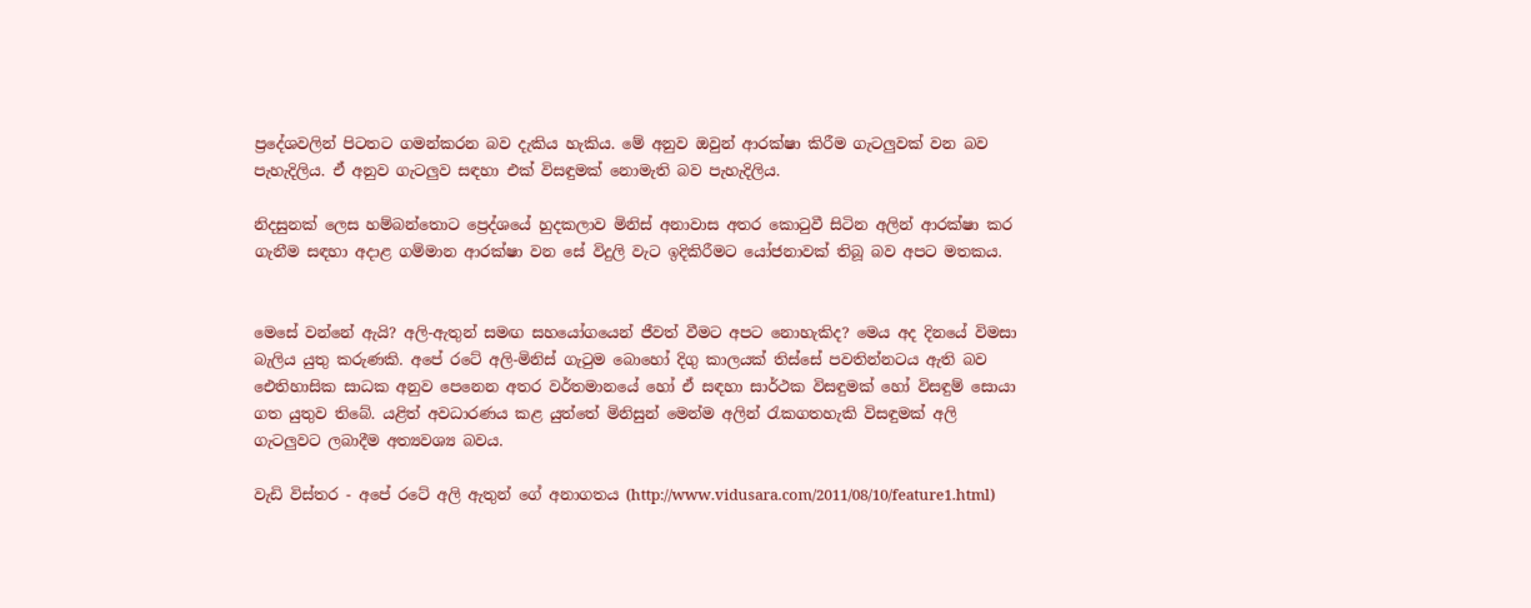ප්‍රදේශවලින් පිටතට ගමන්කරන බව දැකිය හැකිය. මේ අනුව ඔවුන් ආරක්ෂා කිරීම ගැටලුවක් වන බව පැහැදිලිය. ඒ අනුව ගැටලුව සඳහා එක් විසඳුමක් නොමැති බව පැහැදිලිය.

නිදසුනක් ලෙස හම්බන්තොට ප්‍රෙද්ශයේ හුදකලාව මිනිස් අනාවාස අතර කොටුවී සිටින අලින් ආරක්ෂා කර ගැනීම සඳහා අදාළ ගම්මාන ආරක්ෂා වන සේ විදුලි වැට ඉදිකිරීමට යෝජනාවක් තිබූ බව අපට මතකය.


මෙසේ වන්නේ ඇයි? අලි-ඇතුන් සමඟ සහයෝගයෙන් ජීවත් වීමට අපට නොහැකිද? මෙය අද දිනයේ විමසා බැලිය යුතු කරුණකි. අපේ රටේ අලි-මිනිස් ගැටුම බොහෝ දිගු කාලයක් තිස්සේ පවතින්නටය ඇති බව ඓතිහාසික සාධක අනුව පෙනෙන අතර වර්තමානයේ හෝ ඒ සඳහා සාර්ථක විසඳුමක් හෝ විසඳුම් සොයා ගත යුතුව තිබේ. යළිත් අවධාරණය කළ යුත්තේ මිනිසුන් මෙන්ම අලින් රැකගතහැකි විස‍ඳුමක් අලි ගැටලුවට ලබාදීම අත්‍යවශ්‍ය බවය.

වැඩි විස්තර - අපේ රටේ අලි ඇතුන් ගේ අනාගතය (http://www.vidusara.com/2011/08/10/feature1.html)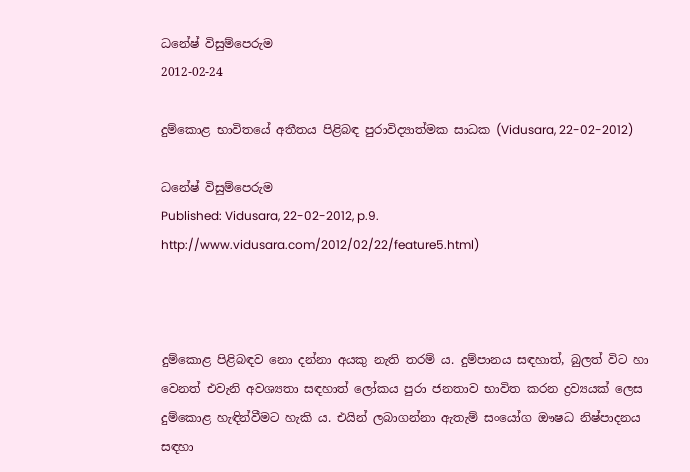ධනේෂ් විසුම්පෙරුම
2012-02-24

දුම්කොළ භාවිතයේ අතීතය පිළිබඳ පුරාවිද්‍යාත්මක සාධක (Vidusara, 22-02-2012)

ධනේෂ් විසුම්පෙරුම
Published: Vidusara, 22-02-2012, p.9. http://www.vidusara.com/2012/02/22/feature5.html)



දුම්කොළ පිළිබඳව නො දන්නා අයකු නැති තරම් ය. දුම්පානය සඳහාත්, බුලත් විට හා වෙනත් එවැනි අවශ්‍යතා සඳහාත් ලෝකය පුරා ජනතාව භාවිත කරන ද්‍රව්‍යයක්‌ ලෙස දුම්කොළ හැඳින්වීමට හැකි ය. එයින් ලබාගන්නා ඇතැම් සංයෝග ඖෂධ නිෂ්පාදනය සඳහා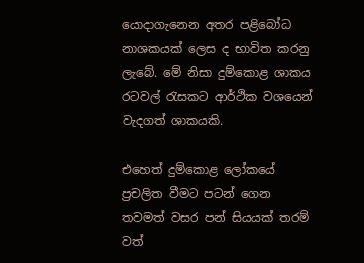යොදාගැනෙන අතර පළිබෝධ නාශකයක්‌ ලෙස ද භාවිත කරනු ලැබේ. මේ නිසා දුම්කොළ ශාකය රටවල් රැසකට ආර්ථික වශයෙන් වැදගත් ශාකයකි.

එහෙත් දුම්කොළ ලෝකයේ ප්‍රචලිත වීමට පටන් ගෙන තවමත් වසර පන් සියයක්‌ තරම් වත්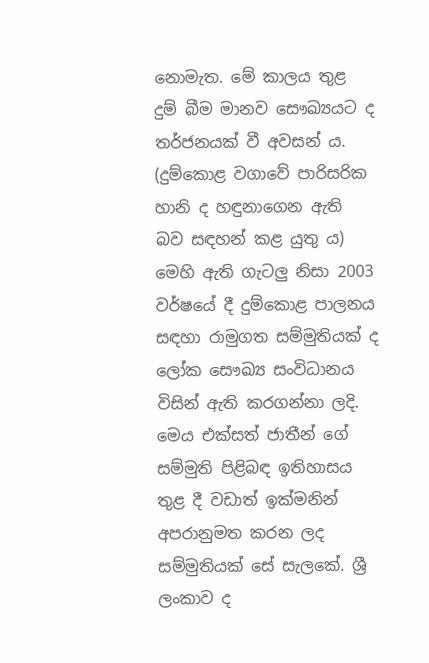නොමැත. මේ කාලය තුළ දුම් බීම මානව සෞඛ්‍යයට ද තර්ජනයක්‌ වී අවසන් ය. (දුම්කොළ වගාවේ පාරිසරික හානි ද හඳුනාගෙන ඇති බව සඳහන් කළ යුතු ය) මෙහි ඇති ගැටලු නිසා 2003 වර්ෂයේ දී දුම්කොළ පාලනය සඳහා රාමුගත සම්මුතියක්‌ ද ලෝක සෞඛ්‍ය සංවිධානය විසින් ඇති කරගන්නා ලදි. මෙය එක්‌සත් ජාතීන් ගේ සම්මුති පිළිබඳ ඉතිහාසය තුළ දී වඩාත් ඉක්‌මනින් අපරානුමත කරන ලද සම්මුතියක්‌ සේ සැලකේ. ශ්‍රී ලංකාව ද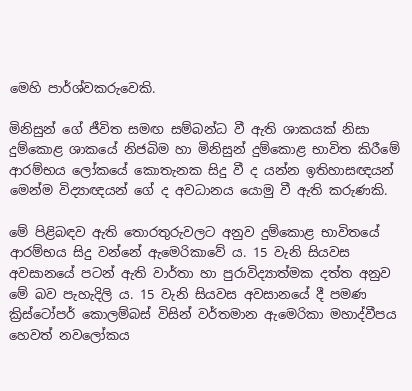මෙහි පාර්ශ්වකරුවෙකි.

මිනිසුන් ගේ ජීවිත සමඟ සම්බන්ධ වී ඇති ශාකයක්‌ නිසා දුම්කොළ ශාකයේ නිජබිම හා මිනිසුන් දුම්කොළ භාවිත කිරීමේ ආරම්භය ලෝකයේ කොතැනක සිදු වී ද යන්න ඉතිහාසඥයන් මෙන්ම විද්‍යාඥයන් ගේ ද අවධානය යොමු වී ඇති කරුණකි.

මේ පිළිබඳව ඇති තොරතුරුවලට අනුව දුම්කොළ භාවිතයේ ආරම්භය සිදු වන්නේ ඇමෙරිකාවේ ය. 15 වැනි සියවස අවසානයේ පටන් ඇති වාර්තා හා පුරාවිද්‍යාත්මක දත්ත අනුව මේ බව පැහැදිලි ය. 15 වැනි සියවස අවසානයේ දී පමණ ක්‍රිස්‌ටෝපර් කොලම්බස්‌ විසින් වර්තමාන ඇමෙරිකා මහාද්වීපය හෙවත් නවලෝකය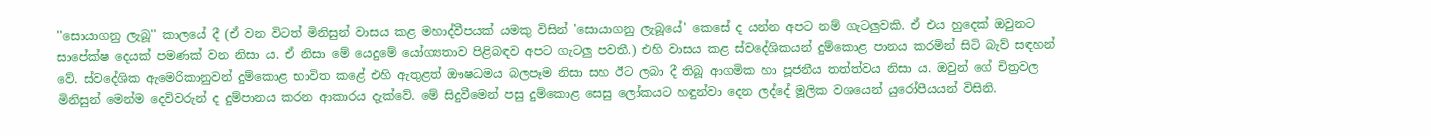''සොයාගනු ලැබූ'' කාලයේ දී (ඒ වන විටත් මිනිසුන් වාසය කළ මහාද්වීපයක්‌ යමකු විසින් 'සොයාගනු ලැබූයේ' කෙසේ ද යන්න අපට නම් ගැටලුවකි. ඒ එය හුදෙක්‌ ඔවුනට සාපේක්‌ෂ දෙයක්‌ පමණක්‌ වන නිසා ය. ඒ නිසා මේ යෙදුමේ යෝග්‍යතාව පිළිබඳව අපට ගැටලු පවතී.) එහි වාසය කළ ස්‌වදේශිකයන් දුම්කොළ පානය කරමින් සිටි බැව් සඳහන් වේ. ස්‌වදේශික ඇමෙරිකානුවන් දුම්කොළ භාවිත කළේ එහි ඇතුළත් ඖෂධමය බලපෑම නිසා සහ ඊට ලබා දී තිබූ ආගමික හා පූජනීය තත්ත්වය නිසා ය. ඔවුන් ගේ චිත්‍රවල මිනිසුන් මෙන්ම දෙවිවරුන් ද දුම්පානය කරන ආකාරය දැක්‌වේ. මේ සිදුවීමෙන් පසු දුම්කොළ සෙසු ලෝකයට හඳුන්වා දෙන ලද්දේ මූලික වශයෙන් යුරෝපීයයන් විසිනි.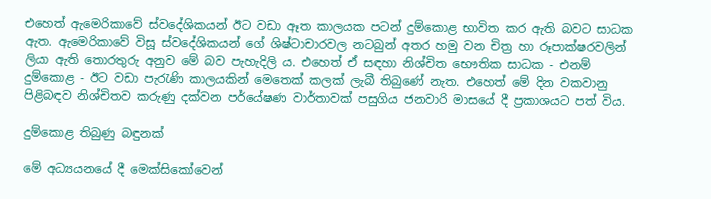එහෙත් ඇමෙරිකාවේ ස්‌වදේශිකයන් ඊට වඩා ඈත කාලයක පටන් දුම්කොළ භාවිත කර ඇති බවට සාධක ඇත. ඇමෙරිකාවේ විසූ ස්‌වදේශිකයන් ගේ ශිෂ්ටාචාරවල නටබුන් අතර හමු වන චිත්‍ර හා රූපාක්‌ෂරවලින් ලියා ඇති තොරතුරු අනුව මේ බව පැහැදිලි ය. එහෙත් ඒ සඳහා නිශ්චිත භෞතික සාධක - එනම් දුම්කොළ - ඊට වඩා පැරැණි කාලයකින් මෙතෙක්‌ කලක්‌ ලැබී තිබුණේ නැත. එහෙත් මේ දින වකවානු පිළිබඳව නිශ්චිතව කරුණු දක්‌වන පර්යේෂණ වාර්තාවක්‌ පසුගිය ජනවාරි මාසයේ දී ප්‍රකාශයට පත් විය.

දුම්කොළ තිබුණු බඳුනක්‌

මේ අධ්‍යයනයේ දී මෙක්‌සිකෝවෙන්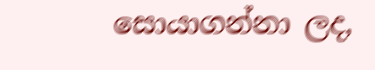සොයාගන්නා ලද,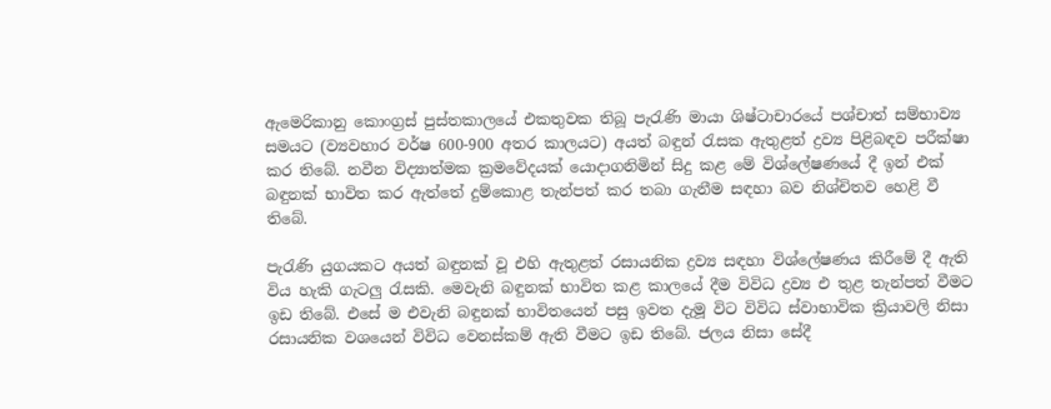ඇමෙරිකානු කොංග්‍රස්‌ පුස්‌තකාලයේ එකතුවක තිබූ පැරැණි මායා ශිෂ්ටාචාරයේ පශ්චාත් සම්භාව්‍ය සමයට (ව්‍යවහාර වර්ෂ 600-900 අතර කාලයට) අයත් බඳුන් රැසක ඇතුළත් ද්‍රව්‍ය පිළිබඳව පරීක්‌ෂා කර තිබේ. නවීන විද්‍යාත්මක ක්‍රමවේදයක්‌ යොදාගනිමින් සිදු කළ මේ විශ්ලේෂණයේ දී ඉන් එක්‌ බඳුනක්‌ භාවිත කර ඇත්තේ දුම්කොළ තැන්පත් කර තබා ගැනීම සඳහා බව නිශ්චිතව හෙළි වී තිබේ.

පැරැණි යුගයකට අයත් බඳුනක්‌ වූ එහි ඇතුළත් රසායනික ද්‍රව්‍ය සඳහා විශ්ලේෂණය කිරීමේ දී ඇති විය හැකි ගැටලු රැසකි. මෙවැනි බඳුනක්‌ භාවිත කළ කාලයේ දීම විවිධ ද්‍රව්‍ය එ තුළ තැන්පත් වීමට ඉඩ තිබේ. එසේ ම එවැනි බඳුනක්‌ භාවිතයෙන් පසු ඉවත දැමූ විට විවිධ ස්‌වාභාවික ක්‍රියාවලි නිසා රසායනික වශයෙන් විවිධ වෙනස්‌කම් ඇති වීමට ඉඩ තිබේ. ජලය නිසා සේදී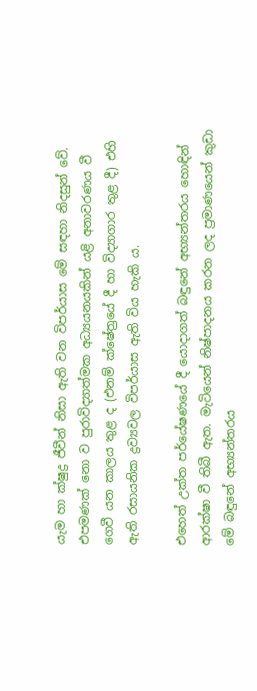යැම හා ක්‌ෂුද්‍ර ජීවීන් නිසා ඇති වන විපර්යාස මේ සඳහා නිදසුන් වේ. එපමණක්‌ නො ව පුරාවිද්‍යාත්මක අධ්‍යයනයකින් යළි අනාවරණය වී ගෙවී යන කාලය තුළ ද (එනම් ක්‌ෂේත්‍රයේ දී හා විද්‍යාගාර තුළ දී) එහි ඇති රසායනික ද්‍රව්‍යවල විපර්යාස ඇති විය හැකි ය.

එහෙත් උක්‌ත පර්යේෂණයේ දී යොදාගත් බඳුනේ අභ්‍යන්තරය හොඳින් ආරක්‌ෂා වී තිබී ඇත. මැටියෙන් නිෂ්පාදනය කරන ලද ප්‍රමාණයෙන් කුඩා මේ බඳුනේ අභ්‍යන්තරය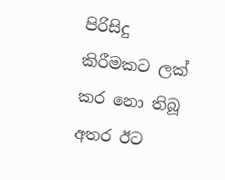පිරිසිදු කිරීමකට ලක්‌ කර නො තිබූ අතර ඊට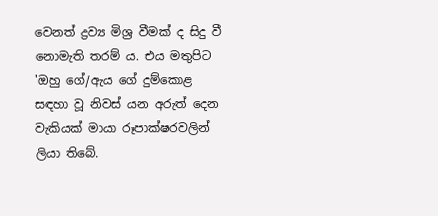වෙනත් ද්‍රව්‍ය මිශ්‍ර වීමක්‌ ද සිදු වී නොමැති තරම් ය. එය මතුපිට 'ඔහු ගේ/ඇය ගේ දුම්කොළ සඳහා වූ නිවස්‌ යන අරුත් දෙන වැකියක්‌ මායා රූපාක්‌ෂරවලින් ලියා තිබේ.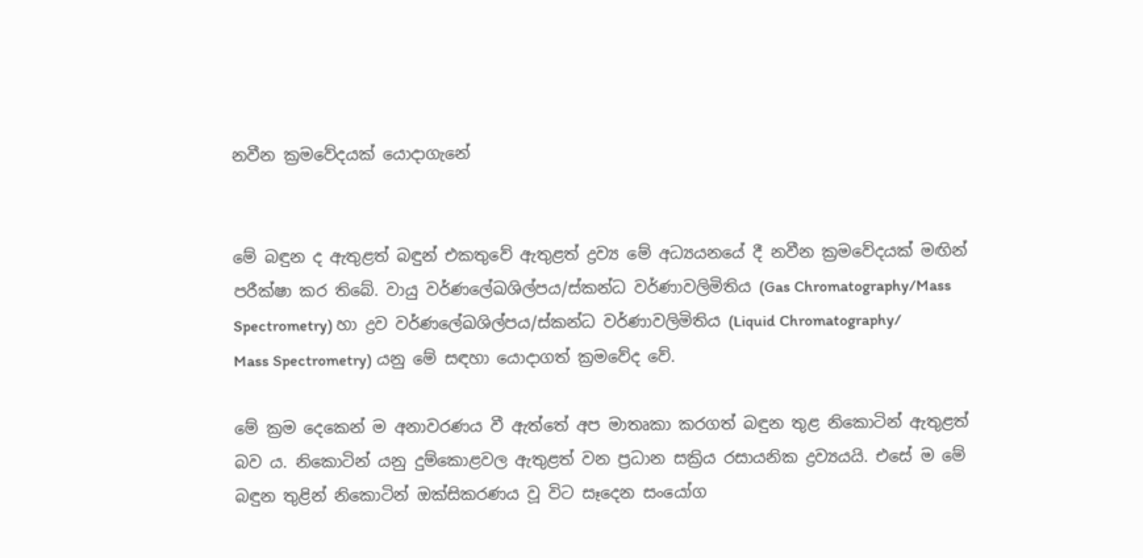නවීන ක්‍රමවේදයක්‌ යොදාගැනේ


මේ බඳුන ද ඇතුළත් බඳුන් එකතුවේ ඇතුළත් ද්‍රව්‍ය මේ අධ්‍යයනයේ දී නවීන ක්‍රමවේදයක්‌ මඟින් පරීක්‌ෂා කර තිබේ. වායු වර්ණලේඛශිල්පය/ස්‌කන්ධ වර්ණාවලිමිතිය (Gas Chromatography/Mass Spectrometry) හා ද්‍රව වර්ණලේඛශිල්පය/ස්‌කන්ධ වර්ණාවලිමිතිය (Liquid Chromatography/
Mass Spectrometry) යනු මේ සඳහා යොදාගත් ක්‍රමවේද වේ.

මේ ක්‍රම දෙකෙන් ම අනාවරණය වී ඇත්තේ අප මාතෘකා කරගත් බඳුන තුළ නිකොටින් ඇතුළත් බව ය. නිකොටින් යනු දුම්කොළවල ඇතුළත් වන ප්‍රධාන සක්‍රිය රසායනික ද්‍රව්‍යයයි. එසේ ම මේ බඳුන තුළින් නිකොටින් ඔක්‌සිකරණය වූ විට සෑදෙන සංයෝග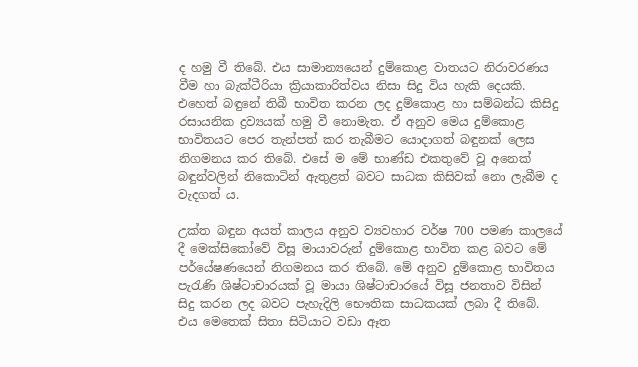ද හමු වී තිබේ. එය සාමාන්‍යයෙන් දුම්කොළ වාතයට නිරාවරණය වීම හා බැක්‌ටීරියා ක්‍රියාකාරිත්වය නිසා සිදු විය හැකි දෙයකි. එහෙත් බඳුනේ තිබී භාවිත කරන ලද දුම්කොළ හා සම්බන්ධ කිසිදු රසායනික ද්‍රව්‍යයක්‌ හමු වී නොමැත. ඒ අනුව මෙය දුම්කොළ භාවිතයට පෙර තැන්පත් කර තැබීමට යොදාගත් බඳුනක්‌ ලෙස නිගමනය කර තිබේ. එසේ ම මේ භාණ්‌ඩ එකතුවේ වූ අනෙක්‌ බඳුන්වලින් නිකොටින් ඇතුළත් බවට සාධක කිසිවක්‌ නො ලැබීම ද වැදගත් ය.

උක්‌ත බඳුන අයත් කාලය අනුව ව්‍යවහාර වර්ෂ 700 පමණ කාලයේ දී මෙක්‌සිකෝවේ විසූ මායාවරුන් දුම්කොළ භාවිත කළ බවට මේ පර්යේෂණයෙන් නිගමනය කර තිබේ. මේ අනුව දුම්කොළ භාවිතය පැරැණි ශිෂ්ටාචාරයක්‌ වූ මායා ශිෂ්ටාචාරයේ විසූ ජනතාව විසින් සිදු කරන ලද බවට පැහැදිලි භෞතික සාධකයක්‌ ලබා දී තිබේ. එය මෙතෙක්‌ සිතා සිටියාට වඩා ඈත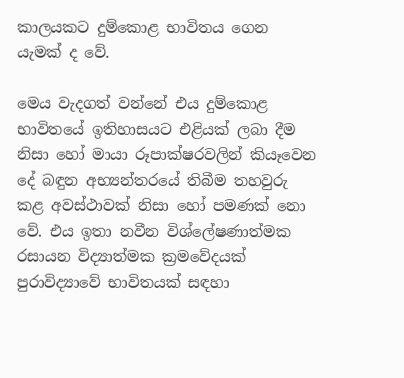කාලයකට දුම්කොළ භාවිතය ගෙන යැමක්‌ ද වේ.

මෙය වැදගත් වන්නේ එය දුම්කොළ භාවිතයේ ඉතිහාසයට එළියක්‌ ලබා දීම නිසා හෝ මායා රූපාක්‌ෂරවලින් කියෑවෙන දේ බඳුන අභ්‍යන්තරයේ තිබීම තහවුරු කළ අවස්‌ථාවක්‌ නිසා හෝ පමණක්‌ නො වේ. එය ඉතා නවීන විශ්ලේෂණාත්මක රසායන විද්‍යාත්මක ක්‍රමවේදයක්‌ පුරාවිද්‍යාවේ භාවිතයක්‌ සඳහා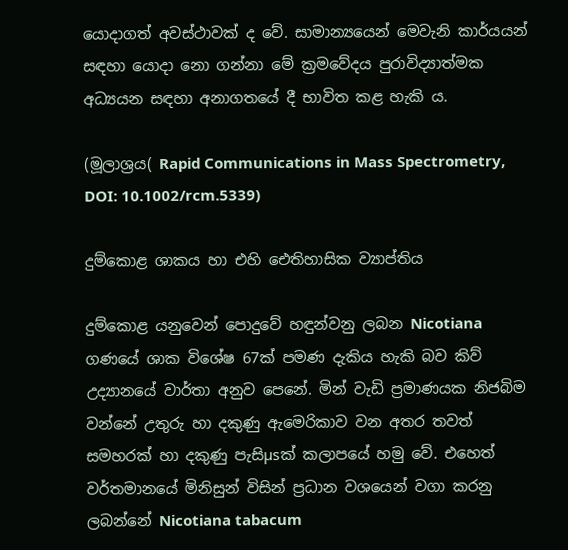යොදාගත් අවස්‌ථාවක්‌ ද වේ. සාමාන්‍යයෙන් මෙවැනි කාර්යයන් සඳහා යොදා නො ගන්නා මේ ක්‍රමවේදය පුරාවිද්‍යාත්මක අධ්‍යයන සඳහා අනාගතයේ දී භාවිත කළ හැකි ය.

(මූලාශ්‍රය( Rapid Communications in Mass Spectrometry, DOI: 10.1002/rcm.5339)

දුම්කොළ ශාකය හා එහි ඓතිහාසික ව්‍යාප්තිය

දුම්කොළ යනුවෙන් පොදුවේ හඳුන්වනු ලබන Nicotiana ගණයේ ශාක විශේෂ 67ක්‌ පමණ දැකිය හැකි බව කිව් උද්‍යානයේ වාර්තා අනුව පෙනේ. මින් වැඩි ප්‍රමාණයක නිජබිම වන්නේ උතුරු හා දකුණු ඇමෙරිකාව වන අතර තවත් සමහරක්‌ හා දකුණු පැසිµsක්‌ කලාපයේ හමු වේ. එහෙත් වර්තමානයේ මිනිසුන් විසින් ප්‍රධාන වශයෙන් වගා කරනු ලබන්නේ Nicotiana tabacum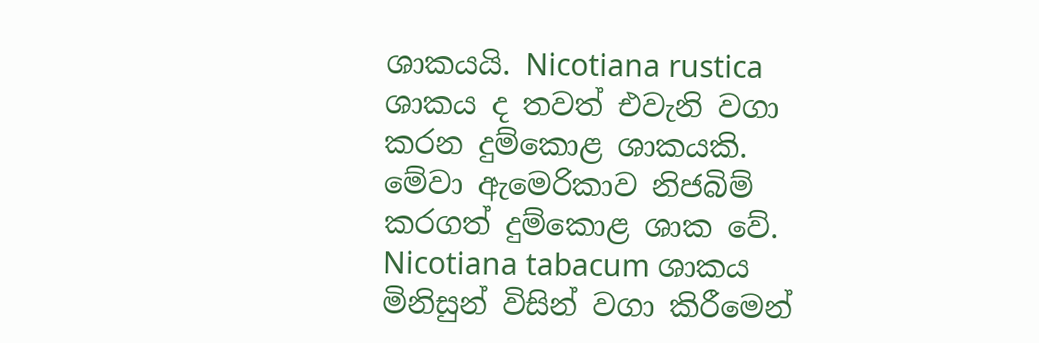ශාකයයි. Nicotiana rustica ශාකය ද තවත් එවැනි වගා කරන දුම්කොළ ශාකයකි. මේවා ඇමෙරිකාව නිජබිම් කරගත් දුම්කොළ ශාක වේ. Nicotiana tabacum ශාකය මිනිසුන් විසින් වගා කිරීමෙන්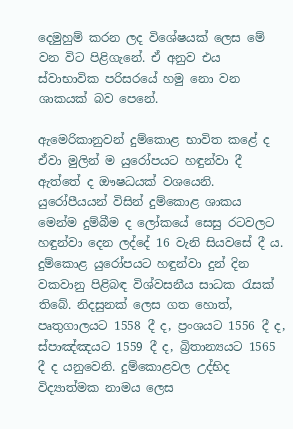දෙමුහුම් කරන ලද විශේෂයක්‌ ලෙස මේ වන විට පිළිගැනේ. ඒ අනුව එය ස්‌වාභාවික පරිසරයේ හමු නො වන ශාකයක්‌ බව පෙනේ.

ඇමෙරිකානුවන් දුම්කොළ භාවිත කළේ ද ඒවා මුලින් ම යුරෝපයට හඳුන්වා දී ඇත්තේ ද ඖෂධයක්‌ වශයෙනි. යුරෝපීයයන් විසින් දුම්කොළ ශාකය මෙන්ම දුම්බීම ද ලෝකයේ සෙසු රටවලට හඳුන්වා දෙන ලද්දේ 16 වැනි සියවසේ දී ය. දුම්කොළ යුරෝපයට හඳුන්වා දුන් දින වකවානු පිළිබඳ විශ්වසනීය සාධක රැසක්‌ තිබේ. නිදසුනක්‌ ලෙස ගත හොත්, පෘතුගාලයට 1558 දී ද, ප්‍රංශයට 1556 දී ද, ස්‌පාඤ්ඤයට 1559 දී ද, බ්‍රිතාන්‍යයට 1565 දී ද යනුවෙනි. දුම්කොළවල උද්භිද විද්‍යාත්මක නාමය ලෙස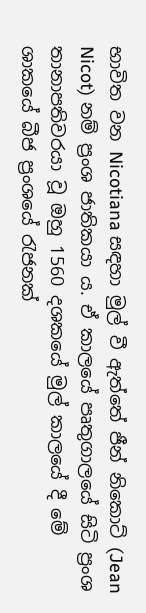භාවිත වන Nicotiana සඳහා මුල් වී ඇත්තේ ජීන් නිකොට්‌ (Jean Nicot) නම් ප්‍රංශ ජාතිකයා ය. ඒ කාලයේ පෘතුගාලයේ සිටි ප්‍රංශ තානාපතිවරයා වූ ඔහු 1560 දශකයේ මුල් කාලයේ දී මේ ශාකයේ බීජ ප්‍රංශයේ රැජනක්‌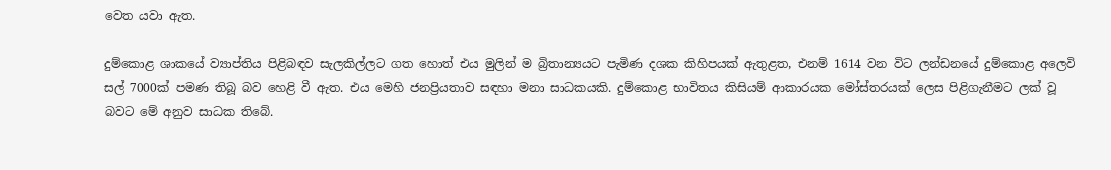වෙත යවා ඇත.

දුම්කොළ ශාකයේ ව්‍යාප්තිය පිළිබඳව සැලකිල්ලට ගත හොත් එය මුලින් ම බ්‍රිතාන්‍යයට පැමිණ දශක කිහිපයක්‌ ඇතුළත, එනම් 1614 වන විට ලන්ඩනයේ දුම්කොළ අලෙවි සල් 7000ක්‌ පමණ තිබූ බව හෙළි වී ඇත. එය මෙහි ජනප්‍රියතාව සඳහා මනා සාධකයකි. දුම්කොළ භාවිතය කිසියම් ආකාරයක මෝස්‌තරයක්‌ ලෙස පිළිගැනීමට ලක්‌ වූ බවට මේ අනුව සාධක තිබේ.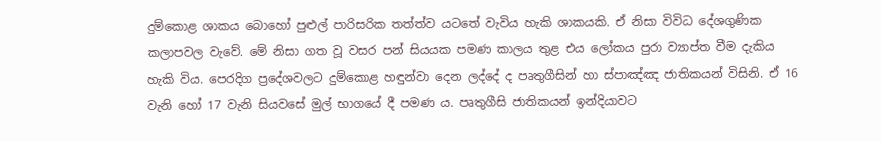දුම්කොළ ශාකය බොහෝ පුළුල් පාරිසරික තත්ත්ව යටතේ වැවිය හැකි ශාකයකි. ඒ නිසා විවිධ දේශගුණික කලාපවල වැවේ. මේ නිසා ගත වූ වසර පන් සියයක පමණ කාලය තුළ එය ලෝකය පුරා ව්‍යාප්ත වීම දැකිය හැකි විය. පෙරදිග ප්‍රදේශවලට දුම්කොළ හඳුන්වා දෙන ලද්දේ ද පෘතුගීසින් හා ස්‌පාඤ්ඤ ජාතිකයන් විසිනි. ඒ 16 වැනි හෝ 17 වැනි සියවසේ මුල් භාගයේ දී පමණ ය. පෘතුගීසි ජාතිකයන් ඉන්දියාවට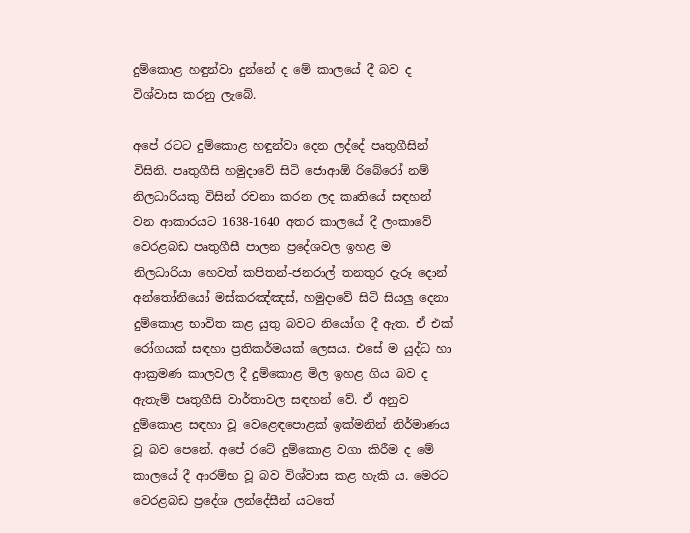දුම්කොළ හඳුන්වා දුන්නේ ද මේ කාලයේ දී බව ද විශ්වාස කරනු ලැබේ.

අපේ රටට දුම්කොළ හඳුන්වා දෙන ලද්දේ පෘතුගීසින් විසිනි. පෘතුගීසි හමුදාවේ සිටි ජොආඕ රිබේරෝ නම් නිලධාරියකු විසින් රචනා කරන ලද කෘතියේ සඳහන් වන ආකාරයට 1638-1640 අතර කාලයේ දී ලංකාවේ වෙරළබඩ පෘතුගීසී පාලන ප්‍රදේශවල ඉහළ ම නිලධාරියා හෙවත් කපිතන්-ජනරාල් තනතුර දැරූ දොන් අන්තෝනියෝ මස්‌කරඤ්ඤස්‌, හමුදාවේ සිටි සියලු දෙනා දුම්කොළ භාවිත කළ යුතු බවට නියෝග දී ඇත. ඒ එක්‌ රෝගයක්‌ සඳහා ප්‍රතිකර්මයක්‌ ලෙසය. එසේ ම යුද්ධ හා ආක්‍රමණ කාලවල දී දුම්කොළ මිල ඉහළ ගිය බව ද ඇතැම් පෘතුගීසි වාර්තාවල සඳහන් වේ. ඒ අනුව දුම්කොළ සඳහා වූ වෙළෙඳපොළක්‌ ඉක්‌මනින් නිර්මාණය වූ බව පෙනේ. අපේ රටේ දුම්කොළ වගා කිරීම ද මේ කාලයේ දී ආරම්භ වූ බව විශ්වාස කළ හැකි ය. මෙරට වෙරළබඩ ප්‍රදේශ ලන්දේසීන් යටතේ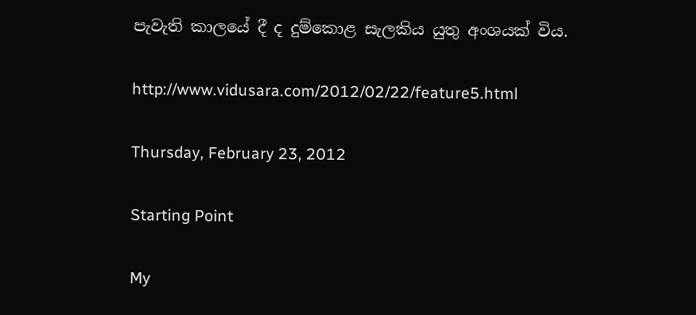පැවැති කාලයේ දී ද දුම්කොළ සැලකිය යුතු අංශයක්‌ විය.

http://www.vidusara.com/2012/02/22/feature5.html

Thursday, February 23, 2012

Starting Point

My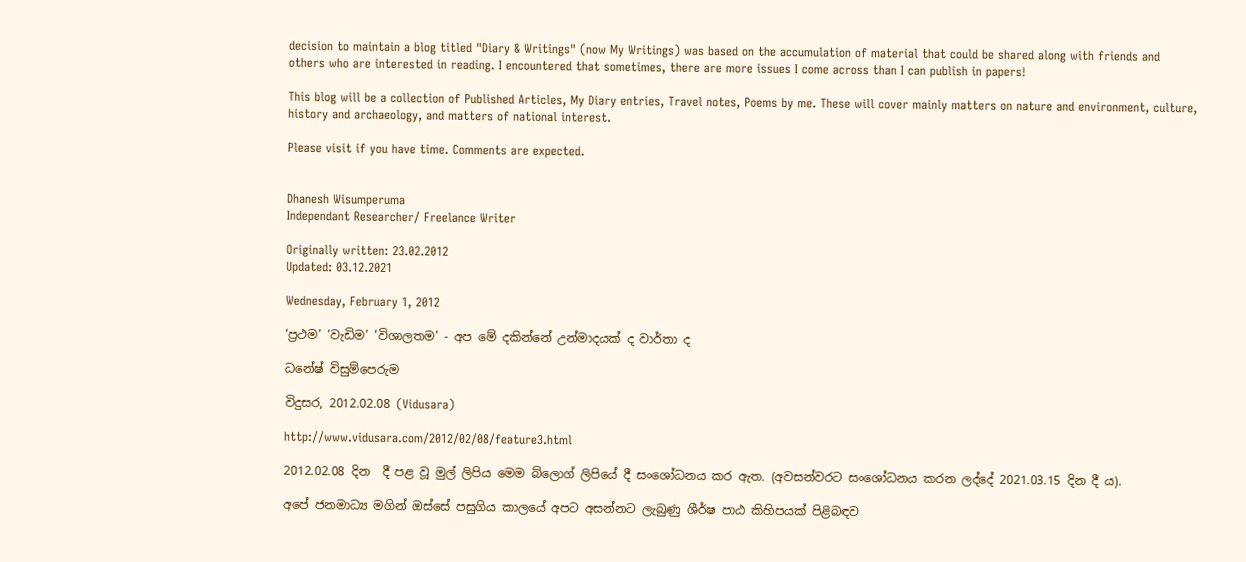decision to maintain a blog titled "Diary & Writings" (now My Writings) was based on the accumulation of material that could be shared along with friends and others who are interested in reading. I encountered that sometimes, there are more issues I come across than I can publish in papers!

This blog will be a collection of Published Articles, My Diary entries, Travel notes, Poems by me. These will cover mainly matters on nature and environment, culture, history and archaeology, and matters of national interest.

Please visit if you have time. Comments are expected.


Dhanesh Wisumperuma
Independant Researcher/ Freelance Writer

Originally written: 23.02.2012
Updated: 03.12.2021

Wednesday, February 1, 2012

‘ප්‍රථම’ ‘වැඩිම’ ‘විශාලතම’ - අප මේ දකින්නේ උන්මාදයක් ද වාර්තා ද

ධනේෂ් විසුම්පෙරුම

විදුසර, 2012.02.08 (Vidusara)

http://www.vidusara.com/2012/02/08/feature3.html

2012.02.08 දින  දී පළ වූ මුල් ලිපිය මෙම බ්ලොග් ලිපියේ දී සංශෝධනය කර ඇත. (අවසන්වරට සංශෝධනය කරන ලද්දේ 2021.03.15 දින දී ය).

අපේ ජනමාධ්‍ය මගින් ඔස්සේ පසුගිය කාලයේ අපට අසන්නට ලැබුණු ශීර්ෂ පාඨ කිහිපයක් පිළිබඳව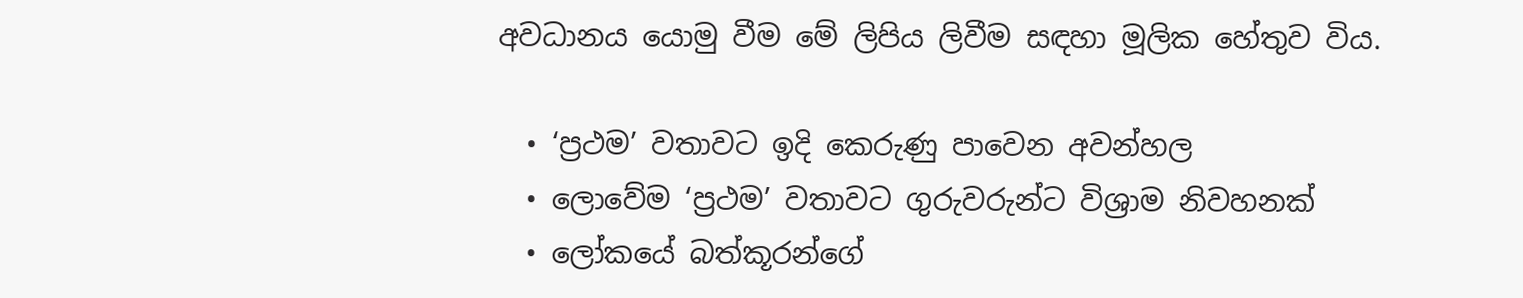අවධානය යොමු වීම මේ ලිපිය ලිවීම සඳහා මූලික හේතුව විය.

  • ‘ප්‍රථම’ වතාවට ඉදි කෙරුණු පාවෙන අවන්හල
  • ලොවේම ‘ප්‍රථම’ වතාවට ගුරුවරුන්ට විශ්‍රාම නිවහනක්
  • ලෝකයේ බත්කූරන්ගේ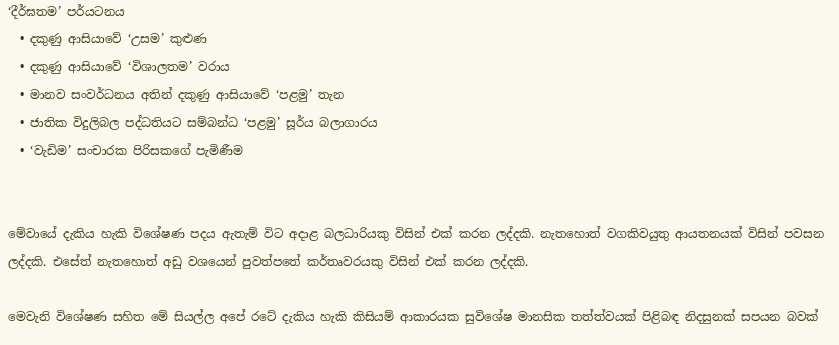‘දීර්ඝතම’ පර්යටනය
  • දකුණු ආසියාවේ ‘උසම’ කුළුණ
  • දකුණු ආසියාවේ ‘විශාලතම’ වරාය
  • මානව සංවර්ධනය අතින් දකුණු ආසියාවේ ‘පළමු’ තැන
  • ජාතික විදුලිබල පද්ධතියට සම්බන්ධ ‘පළමු’ සූර්ය බලාගාරය
  • ‘වැඩිම’ සංචාරක පිරිසකගේ පැමිණීම


මේවායේ දැකිය හැකි විශේෂණ පදය ඇතැම් විට අදාළ බලධාරියකු විසින් එක් කරන ලද්දකි. නැතහොත් වගකිවයුතු ආයතනයක් විසින් පවසන ලද්දකි. එසේත් නැතහොත් අඩු වශයෙන් පුවත්පතේ කර්තෘවරයකු විසින් එක් කරන ලද්දකි.

මෙවැනි විශේෂණ සහිත මේ සියල්ල අපේ රටේ දැකිය හැකි කිසියම් ආකාරයක සුවිශේෂ මානසික තත්ත්වයක් පිළිබඳ නිදසුනක් සපයන බවක්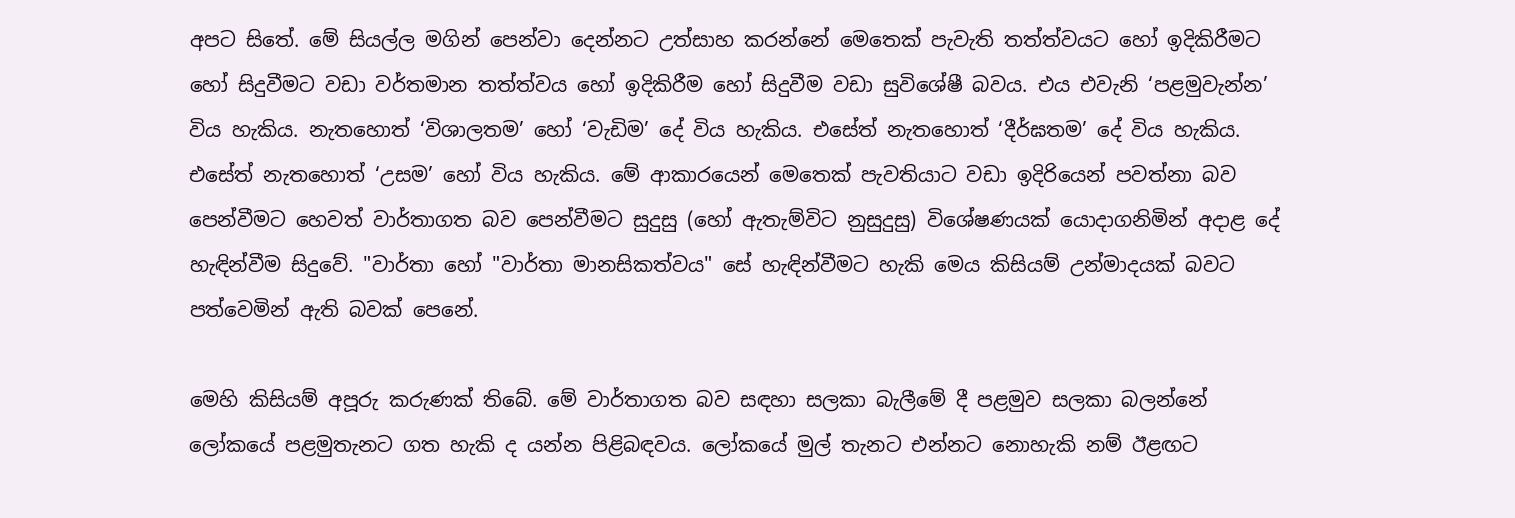අපට සිතේ. මේ සියල්ල මගින් පෙන්වා දෙන්නට උත්සාහ කරන්නේ මෙතෙක් පැවැති තත්ත්වයට හෝ ඉදිකිරීමට හෝ සිදුවීමට වඩා වර්තමාන තත්ත්වය හෝ ඉදිකිරීම හෝ සිදුවීම වඩා සුවිශේෂී බවය. එය එවැනි ‘පළමුවැන්න’ විය හැකිය. නැතහොත් ‘විශාලතම’ හෝ ‘වැඩිම’ දේ විය හැකිය. එසේත් නැතහොත් ‘දීර්ඝතම’ දේ විය හැකිය. එසේත් නැතහොත් ‘උසම’ හෝ විය හැකිය. මේ ආකාරයෙන් මෙතෙක් පැවතියාට වඩා ඉදිරියෙන් පවත්නා බව පෙන්වීමට හෙවත් වාර්තාගත බව පෙන්වීමට සුදුසු (හෝ ඇතැම්විට නුසුදුසු) විශේෂණයක් යොදාගනිමින් අදාළ දේ හැඳින්වීම සිදුවේ. "වාර්තා හෝ "වාර්තා මානසිකත්වය" සේ හැඳින්වීමට හැකි මෙය කිසියම් උන්මාදයක් බවට පත්වෙමින් ඇති බවක් පෙනේ.

මෙහි කිසියම් අපූරු කරුණක් තිබේ. මේ වාර්තාගත බව සඳහා සලකා බැලීමේ දී පළමුව සලකා බලන්නේ ලෝකයේ පළමුතැනට ගත හැකි ද යන්න පිළිබඳවය. ලෝකයේ මුල් තැනට එන්නට නොහැකි නම් ඊළඟට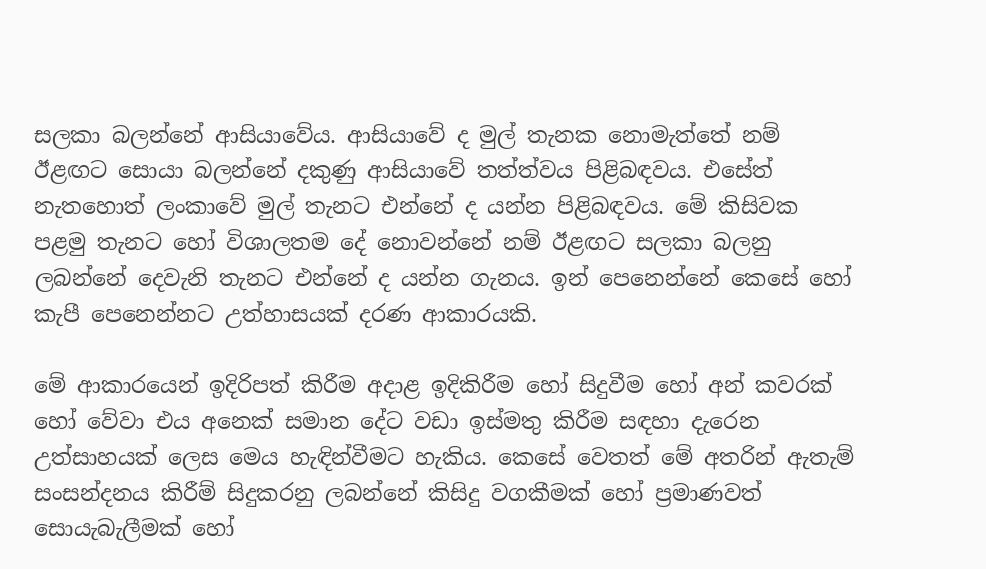සලකා බලන්නේ ආසියාවේය. ආසියාවේ ද මුල් තැනක නොමැත්තේ නම් ඊළඟට සොයා බලන්නේ දකුණු ආසියාවේ තත්ත්වය පිළිබඳවය. එසේත් නැතහොත් ලංකාවේ මුල් තැනට එන්නේ ද යන්න පිළිබඳවය. මේ කිසිවක පළමු තැනට හෝ විශාලතම දේ නොවන්නේ නම් ඊළඟට සලකා බලනු ලබන්නේ දෙවැනි තැනට එන්නේ ද යන්න ගැනය. ඉන් පෙනෙන්නේ කෙසේ හෝ කැපී පෙනෙන්නට උත්හාසයක් දරණ ආකාරයකි.

මේ ආකාරයෙන් ඉදිරිපත් කිරීම අදාළ ඉදිකිරීම හෝ සිදුවීම හෝ අන් කවරක් හෝ වේවා එය අනෙක් සමාන දේට වඩා ඉස්මතු කිරීම සඳහා දැරෙන උත්සාහයක් ලෙස මෙය හැඳින්වීමට හැකිය. කෙසේ වෙතත් මේ අතරින් ඇතැම් සංසන්දනය කිරීම් සිදුකරනු ලබන්නේ කිසිදු වගකීමක් හෝ ප්‍රමාණවත් සොයැබැලීමක් හෝ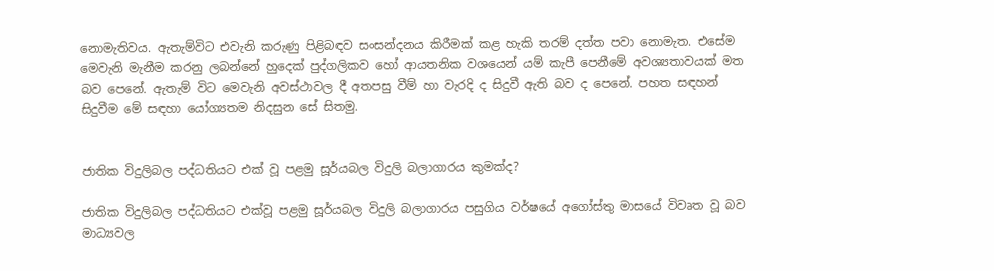නොමැතිවය. ඇතැම්විට එවැනි කරුණු පිළිබඳව සංසන්දනය කිරීමක් කළ හැකි තරම් දත්ත පවා නොමැත. එසේම මෙවැනි මැනීම කරනු ලබන්නේ හුදෙක් පුද්ගලිකව හෝ ආයතනික වශයෙන් යම් කැපී පෙනීමේ අවශ්‍යතාවයක් මත බව පෙනේ. ඇතැම් විට මෙවැනි අවස්ථාවල දී අතපසු වීම් හා වැරදි ද සිදුවී ඇති බව ද පෙනේ. පහත සඳහන් සිදුවීම මේ සඳහා යෝග්‍යතම නිදසුන සේ සිතමු.


ජාතික විදුලිබල පද්ධතියට එක් වූ පළමු සූර්යබල විදුලි බලාගාරය කුමක්ද?

ජාතික විදුලිබල පද්ධතියට එක්වූ පළමු සූර්යබල විදුලි බලාගාරය පසුගිය වර්ෂයේ අගෝස්තු මාසයේ විවෘත වූ බව මාධ්‍යවල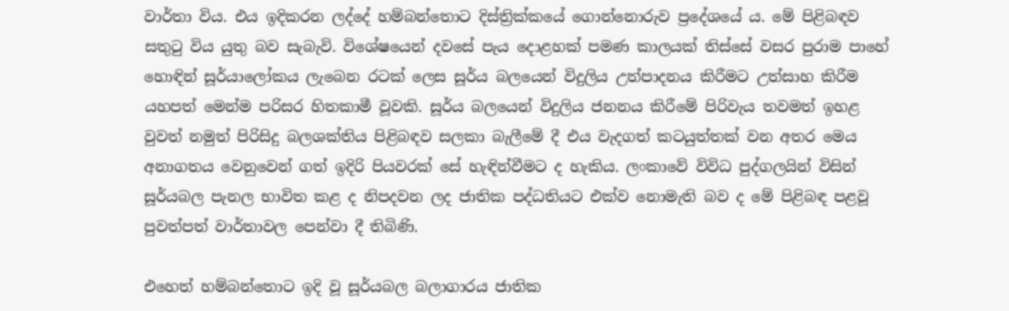වාර්තා විය. එය ඉදිකරන ලද්දේ හම්බන්තොට දිස්ත්‍රික්කයේ ගොන්නොරුව ප්‍රදේශයේ ය. මේ පිළිබඳව සතුටු විය යුතු බව සැබැවි. විශේෂයෙන් දවසේ පැය දොළහක් පමණ කාලයක් තිස්සේ වසර පුරාම පාහේ හොඳින් සූර්යාලෝකය ලැබෙන රටක් ලෙස සූර්ය බලයෙන් විදුලිය උත්පාදනය කිරීමට උත්සාහ කිරීම යහපත් මෙන්ම පරිසර හිතකාමී වූවකි. සූර්ය බලයෙන් විදුලිය ජනනය කිරීමේ පිරිවැය තවමත් ඉහළ වුවත් නමුත් පිරිසිදු බලශක්තිය පිළිබඳව සලකා බැලීමේ දී එය වැදගත් කටයුත්තක් වන අතර මෙය අනාගතය වෙනුවෙන් ගත් ඉදිරි පියවරක් සේ හැඳින්වීමට ද හැකිය. ලංකාවේ විවිධ පුද්ගලයින් විසින් සූර්යබල පැනල භාවිත කළ ද නිපදවන ලද ජාතික පද්ධතියට එක්ව නොමැති බව ද මේ පිළිබඳ පළවූ පුවත්පත් වාර්තාවල පෙන්වා දී තිබිණි.

එහෙත් හම්බන්තොට ඉදි වූ සූර්යබල බලාගාරය ජාතික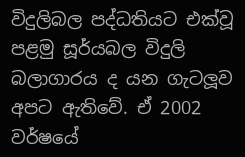විදුලිබල පද්ධතියට එක්වූ පළමු සූර්යබල විදුලි බලාගාරය ද යන ගැටලූව අපට ඇතිවේ. ඒ 2002 වර්ෂයේ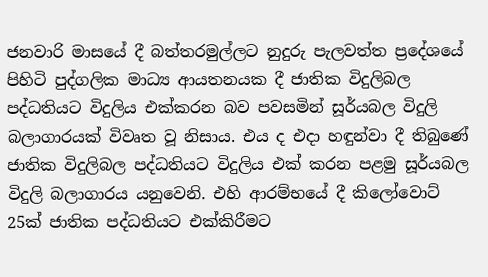ජනවාරි මාසයේ දී බත්තරමුල්ලට නුදුරු පැලවත්ත ප්‍රදේශයේ පිහිටි පුද්ගලික මාධ්‍ය ආයතනයක දී ජාතික විදුලිබල පද්ධතියට විදුලිය එක්කරන බව පවසමින් සූර්යබල විදුලි බලාගාරයක් විවෘත වූ නිසාය. එය ද එදා හඳුන්වා දී තිබුණේ ජාතික විදුලිබල පද්ධතියට විදුලිය එක් කරන පළමු සූර්යබල විදුලි බලාගාරය යනුවෙනි. එහි ආරම්භයේ දී කිලෝවොට් 25ක් ජාතික පද්ධතියට එක්කිරීමට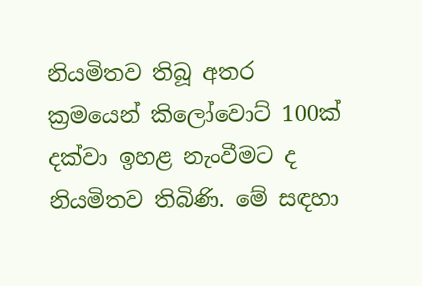නියමිතව තිබූ අතර ක්‍රමයෙන් කිලෝවොට් 100ක් දක්වා ඉහළ නැංවීමට ද නියමිතව තිබිණි. මේ සඳහා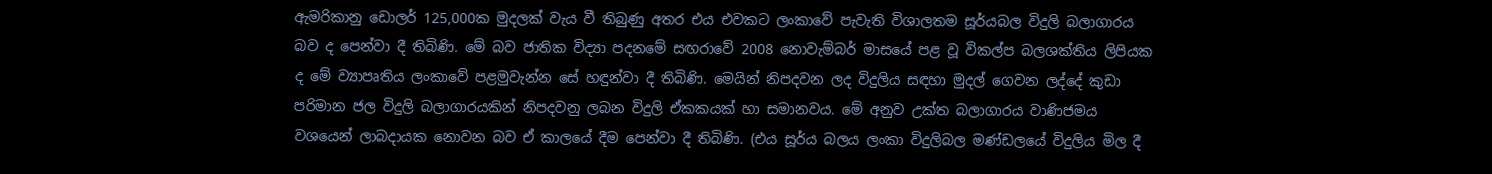ඇමරිකානු ඩොලර් 125,000ක මුදලක් වැය වී තිබුණු අතර එය එවකට ලංකාවේ පැවැති විශාලතම සූර්යබල විදුලි බලාගාරය බව ද පෙන්වා දී තිබිණි. මේ බව ජාතික විද්‍යා පදනමේ සඟරාවේ 2008 නොවැම්බර් මාසයේ පළ වූ විකල්ප බලශක්තිය ලිපියක ද මේ ව්‍යාපෘතිය ලංකාවේ පළමුවැන්න සේ හඳුන්වා දී තිබිණි. මෙයින් නිපදවන ලද විදුලිය සඳහා මුදල් ගෙවන ලද්දේ කුඩා පරිමාන ජල විදුලි බලාගාරයකින් නිපදවනු ලබන විදුලි ඒකකයක් හා සමානවය. මේ අනුව උක්ත බලාගාරය වාණිජමය වශයෙන් ලාබදායක නොවන බව ඒ කාලයේ දීම පෙන්වා දී තිබිණි. (එය සූර්ය බලය ලංකා විදුලිබල මණ්ඩලයේ විදුලිය මිල දී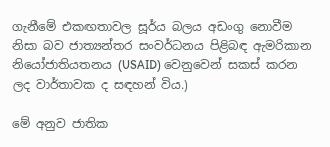ගැනීමේ එකඟතාවල සූර්ය බලය අඩංගු නොවීම නිසා බව ජාත්‍යන්තර සංවර්ධනය පිළිබඳ ඇමරිකාන නියෝජාතියතනය (USAID) වෙනුවෙන් සකස් කරන ලද වාර්තාවක ද සඳහන් විය.)

මේ අනුව ජාතික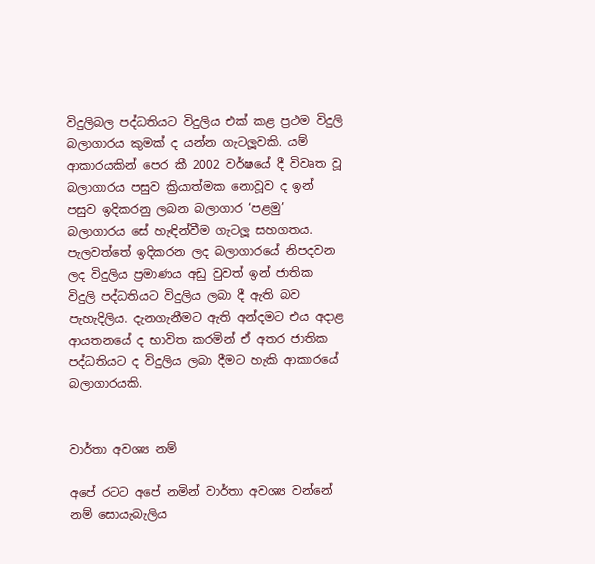විදුලිබල පද්ධතියට විදුලිය එක් කළ ප්‍රථම විදුලි බලාගාරය කුමක් ද යන්න ගැටලූවකි. යම් ආකාරයකින් පෙර කී 2002 වර්ෂයේ දී විවෘත වූ බලාගාරය පසුව ක්‍රියාත්මක නොවූව ද ඉන් පසුව ඉදිකරනු ලබන බලාගාර ‘පළමු’ බලාගාරය සේ හැඳින්වීම ගැටලූ සහගතය. පැලවත්තේ ඉදිකරන ලද බලාගාරයේ නිපදවන ලද විදුලිය ප්‍රමාණය අඩු වුවත් ඉන් ජාතික විදුලි පද්ධතියට විදුලිය ලබා දී ඇති බව පැහැදිලිය. දැනගැනීමට ඇති අන්දමට එය අදාළ ආයතනයේ ද භාවිත කරමින් ඒ අතර ජාතික පද්ධතියට ද විදුලිය ලබා දීමට හැකි ආකාරයේ බලාගාරයකි.


වාර්තා අවශ්‍ය නම්

අපේ රටට අපේ නමින් වාර්තා අවශ්‍ය වන්නේ නම් සොයැබැලිය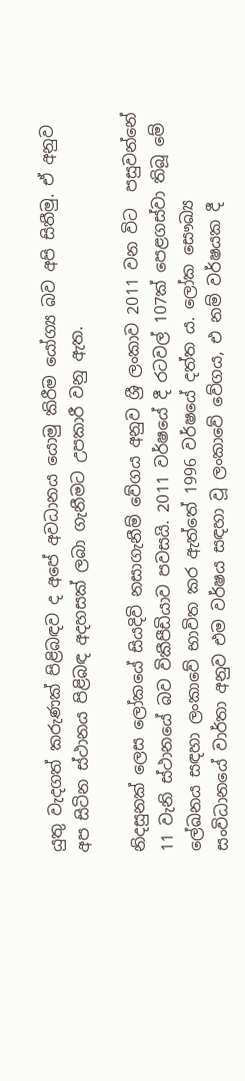යුතු වැදගත් කරුණක් පිළිබඳව ද අපේ අවධානය යොමු කිරීම යෝග්‍ය බව අපි සිතීමු. ඒ අනුව අප සිටින ස්ථානය පිළිබඳ අදහසක් ලබා ගැනීමට උපකාරී වනු ඇත.

නිදසුනක් ලෙස ලෝකයේ සියදිවි නසාගැනීම් වේගය අනුව ශ්‍රී ලංකාව 2011 වන විට  පසුවන්නේ 11 වැනි ස්ථානයේ බව විකීපීඩියාව පවසයි. 2011 වර්ෂයේ දී රටවල් 107ක් පෙළගස්වා තිබූ මේ ලේඛනය සඳහා ලංකාවේ භාවිත කර ඇත්තේ 1996 වර්ෂයේ දත්ත ය. ලෝක සෞඛ්‍ය සංවිධානයේ වාර්තා අනුව එම වර්ෂය සඳහා වූ ලංකාවේ වේගය, එ නම් වර්ෂයක දී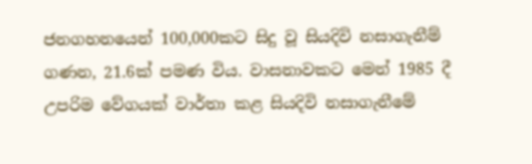ජනගහනයෙන් 100,000කට සිදු වූ සියදිවි නසාගැනීම් ගණන, 21.6ක් පමණ විය. වාසනාවකට මෙන් 1985 දී උපරිම වේගයක් වාර්තා කළ සියදිවි නසාගැනීමේ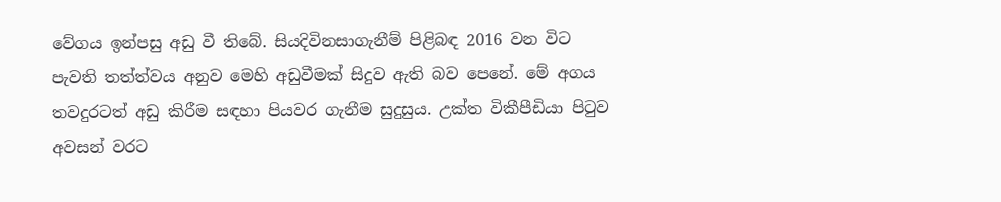වේගය ඉන්පසු අඩු වී තිබේ. සියදිවිනසාගැනීම් පිළිබඳ 2016 වන විට පැවති තත්ත්වය අනුව මෙහි අඩුවීමක් සිදුව ඇති බව පෙනේ. මේ අගය තවදුරටත් අඩු කිරීම සඳහා පියවර ගැනීම සුදුසුය. උක්ත විකීපීඩියා පිටුව අවසන් වරට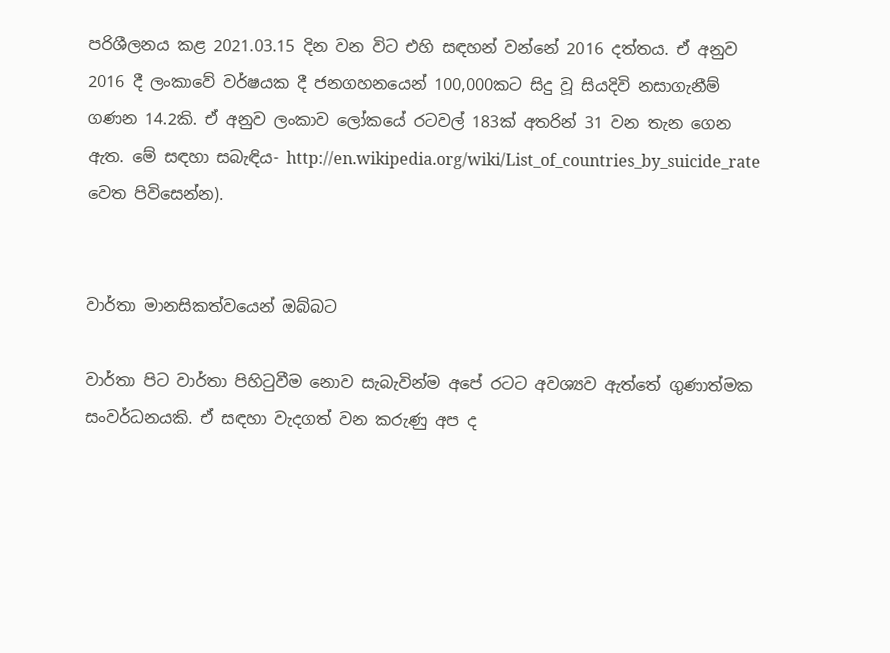පරිශීලනය කළ 2021.03.15 දින වන විට එහි සඳහන් වන්නේ 2016 දත්තය. ඒ අනුව 2016 දී ලංකාවේ වර්ෂයක දී ජනගහනයෙන් 100,000කට සිදු වූ සියදිවි නසාගැනීම් ගණන 14.2කි. ඒ අනුව ලංකාව ලෝකයේ රටවල් 183ක් අතරින් 31 වන තැන ගෙන ඇත. මේ සඳහා සබැඳිය- http://en.wikipedia.org/wiki/List_of_countries_by_suicide_rate වෙත පිවිසෙන්න).


වාර්තා මානසිකත්වයෙන් ඔබ්බට

වාර්තා පිට වාර්තා පිහිටුවීම නොව සැබැවින්ම අපේ රටට අවශ්‍යව ඇත්තේ ගුණාත්මක සංවර්ධනයකි. ඒ සඳහා වැදගත් වන කරුණු අප ද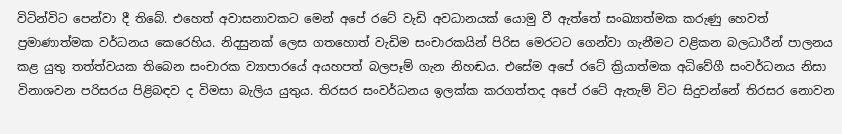විටින්විට පෙන්වා දී තිබේ. එහෙත් අවාසනාවකට මෙන් අපේ රටේ වැඩි අවධානයක් යොමු වී ඇත්තේ සංඛ්‍යාත්මක කරුණු හෙවත් ප්‍රමාණාත්මක වර්ධනය කෙරෙහිය. නිදසුනක් ලෙස ගතහොත් වැඩිම සංචාරකයින් පිරිස මෙරටට ගෙන්වා ගැනීමට වළිකන බලධාරීන් පාලනය කළ යුතු තත්ත්වයක තිබෙන සංචාරක ව්‍යාපාරයේ අයහපත් බලපෑම් ගැන නිහඬය. එසේම අපේ රටේ ක්‍රියාත්මක අධිවේගී සංවර්ධනය නිසා විනාශවන පරිසරය පිළිබඳව ද විමසා බැලිය යුතුය. තිරසර සංවර්ධනය ඉලක්ක කරගත්තද අපේ රටේ ඇතැම් විට සිදුවන්නේ තිරසර නොවන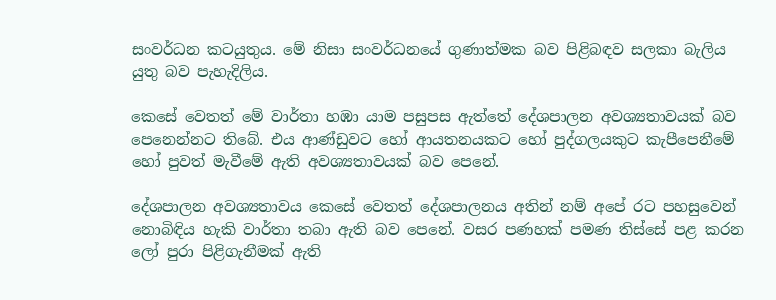සංවර්ධන කටයුතුය. මේ නිසා සංවර්ධනයේ ගුණාත්මක බව පිළිබඳව සලකා බැලිය යුතු බව පැහැදිලිය.

කෙසේ වෙතත් මේ වාර්තා හඹා යාම පසුපස ඇත්තේ දේශපාලන අවශ්‍යතාවයක් බව පෙනෙන්නට තිබේ. එය ආණ්ඩුවට හෝ ආයතනයකට හෝ පුද්ගලයකුට කැපීපෙනීමේ හෝ පුවත් මැවීමේ ඇති අවශ්‍යතාවයක් බව පෙනේ.

දේශපාලන අවශ්‍යතාවය කෙසේ වෙතත් දේශපාලනය අතින් නම් අපේ රට පහසුවෙන් නොබිඳිය හැකි වාර්තා තබා ඇති බව පෙනේ. වසර පණහක් පමණ තිස්සේ පළ කරන ලෝ පුරා පිළිගැනීමක් ඇති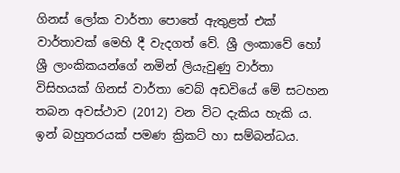ගිනස් ලෝක වාර්තා පොතේ ඇතුළත් එක් වාර්තාවක් මෙහි දී වැදගත් වේ. ශ්‍රී ලංකාවේ හෝ ශ්‍රී ලාංකිකයන්ගේ නමින් ලියැවුණු වාර්තා විසිහයක් ගිනස් වාර්තා වෙබ් අඩවියේ මේ සටහන තබන අවස්ථාව (2012) වන විට දැකිය හැකි ය. ඉන් බහුතරයක් පමණ ක්‍රිකට් හා සම්බන්ධය.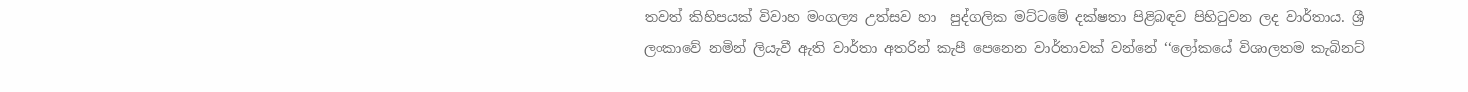තවත් කිහිපයක් විවාහ මංගල්‍ය උත්සව හා  පුද්ගලික මට්ටමේ දක්ෂතා පිළිබඳව පිහිටුවන ලද වාර්තාය. ශ්‍රී ලංකාවේ නමින් ලියැවී ඇති වාර්තා අතරින් කැපී පෙනෙන වාර්තාවක් වන්නේ ‘‘ලෝකයේ විශාලතම කැබිනට්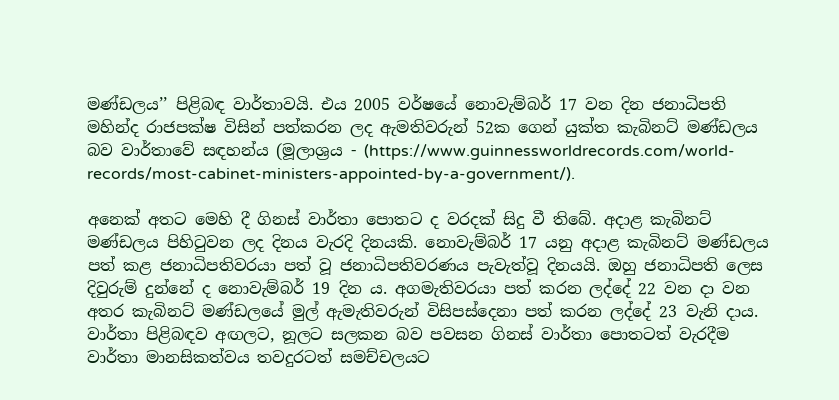මණ්ඩලය’’ පිළිබඳ වාර්තාවයි. එය 2005 වර්ෂයේ නොවැම්බර් 17 වන දින ජනාධිපති මහින්ද රාජපක්ෂ විසින් පත්කරන ලද ඇමතිවරුන් 52ක ගෙන් යුක්ත කැබිනට් මණ්ඩලය බව වාර්තාවේ සඳහන්ය (මූලාශ්‍රය - (https://www.guinnessworldrecords.com/world-records/most-cabinet-ministers-appointed-by-a-government/).

අනෙක් අතට මෙහි දී ගිනස් වාර්තා පොතට ද වරදක් සිදු වී තිබේ. අදාළ කැබිනට් මණ්ඩලය පිහිටුවන ලද දිනය වැරදි දිනයකි. නොවැම්බර් 17 යනු අදාළ කැබිනට් මණ්ඩලය පත් කළ ජනාධිපතිවරයා පත් වූ ජනාධිපතිවරණය පැවැත්වූ දිනයයි. ඔහු ජනාධිපති ලෙස දිවුරුම් දුන්නේ ද නොවැම්බර් 19 දින ය. අගමැතිවරයා පත් කරන ලද්දේ 22 වන දා වන අතර කැබිනට් මණ්ඩලයේ මුල් ඇමැතිවරුන් විසිපස්දෙනා පත් කරන ලද්දේ 23 වැනි දාය. වාර්තා පිළිබඳව අඟලට, නූලට සලකන බව පවසන ගිනස් වාර්තා පොතටත් වැරදීම වාර්තා මානසිකත්වය තවදුරටත් සමච්චලයට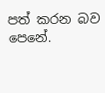පත් කරන බව පෙනේ.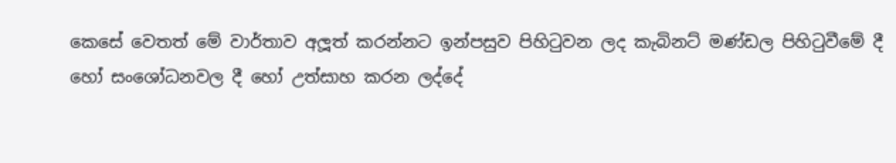කෙසේ වෙතත් මේ වාර්තාව අලූත් කරන්නට ඉන්පසුව පිහිටුවන ලද කැබිනට් මණ්ඩල පිහිටුවීමේ දී හෝ සංශෝධනවල දී හෝ උත්සාහ කරන ලද්දේ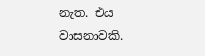නැත. එය වාසනාවකි.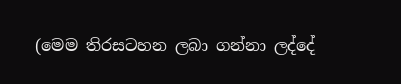(මෙම තිරසටහන ලබා ගන්නා ලද්දේ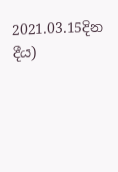2021.03.15දින දීය)